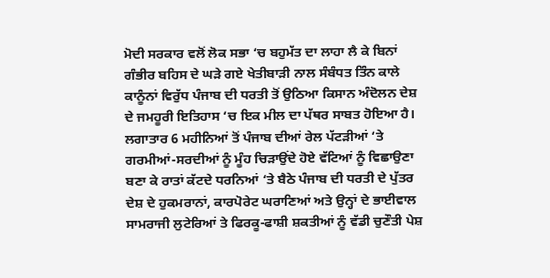ਮੋਦੀ ਸਰਕਾਰ ਵਲੋਂ ਲੋਕ ਸਭਾ ‘ਚ ਬਹੁਮੱਤ ਦਾ ਲਾਹਾ ਲੈ ਕੇ ਬਿਨਾਂ ਗੰਭੀਰ ਬਹਿਸ ਦੇ ਘੜੇ ਗਏ ਖੇਤੀਬਾੜੀ ਨਾਲ ਸੰਬੰਧਤ ਤਿੰਨ ਕਾਲੇ ਕਾਨੂੰਨਾਂ ਵਿਰੁੱਧ ਪੰਜਾਬ ਦੀ ਧਰਤੀ ਤੋਂ ਉਠਿਆ ਕਿਸਾਨ ਅੰਦੋਲਨ ਦੇਸ਼ ਦੇ ਜਮਹੂਰੀ ਇਤਿਹਾਸ ‘ਚ ਇਕ ਮੀਲ ਦਾ ਪੱਥਰ ਸਾਬਤ ਹੋਇਆ ਹੈ। ਲਗਾਤਾਰ 6 ਮਹੀਨਿਆਂ ਤੋਂ ਪੰਜਾਬ ਦੀਆਂ ਰੇਲ ਪੱਟੜੀਆਂ ‘ਤੇ ਗਰਮੀਆਂ-ਸਰਦੀਆਂ ਨੂੰ ਮੂੰਹ ਚਿੜਾਉਂਦੇ ਹੋਏ ਵੱਟਿਆਂ ਨੂੰ ਵਿਛਾਉਣਾ ਬਣਾ ਕੇ ਰਾਤਾਂ ਕੱਟਦੇ ਧਰਨਿਆਂ ‘ਤੇ ਬੈਠੇ ਪੰਜਾਬ ਦੀ ਧਰਤੀ ਦੇ ਪੁੱਤਰ ਦੇਸ਼ ਦੇ ਹੁਕਮਰਾਨਾਂ, ਕਾਰਪੋਰੇਟ ਘਰਾਣਿਆਂ ਅਤੇ ਉਨ੍ਹਾਂ ਦੇ ਭਾਈਵਾਲ ਸਾਮਰਾਜੀ ਲੁਟੇਰਿਆਂ ਤੇ ਫਿਰਕੂ-ਫਾਸ਼ੀ ਸ਼ਕਤੀਆਂ ਨੂੰ ਵੱਡੀ ਚੁਣੌਤੀ ਪੇਸ਼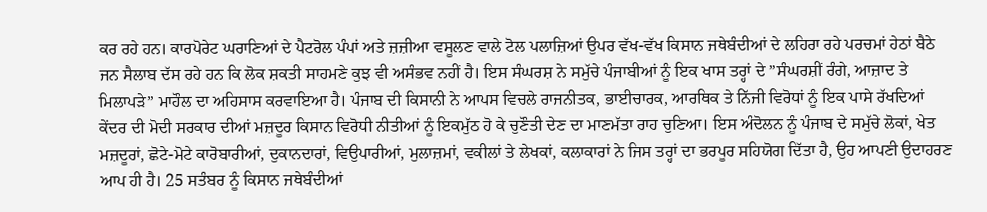ਕਰ ਰਹੇ ਹਨ। ਕਾਰਪੋਰੇਟ ਘਰਾਣਿਆਂ ਦੇ ਪੈਟਰੋਲ ਪੰਪਾਂ ਅਤੇ ਜ਼ਜ਼ੀਆ ਵਸੂਲਣ ਵਾਲੇ ਟੋਲ ਪਲਾਜ਼ਿਆਂ ਉਪਰ ਵੱਖ-ਵੱਖ ਕਿਸਾਨ ਜਥੇਬੰਦੀਆਂ ਦੇ ਲਹਿਰਾ ਰਹੇ ਪਰਚਮਾਂ ਹੇਠਾਂ ਬੈਠੇ ਜਨ ਸੈਲਾਬ ਦੱਸ ਰਹੇ ਹਨ ਕਿ ਲੋਕ ਸ਼ਕਤੀ ਸਾਹਮਣੇ ਕੁਝ ਵੀ ਅਸੰਭਵ ਨਹੀਂ ਹੈ। ਇਸ ਸੰਘਰਸ਼ ਨੇ ਸਮੁੱਚੇ ਪੰਜਾਬੀਆਂ ਨੂੰ ਇਕ ਖਾਸ ਤਰ੍ਹਾਂ ਦੇ ”ਸੰਘਰਸ਼ੀਂ ਰੰਗੇ, ਆਜ਼ਾਦ ਤੇ ਮਿਲਾਪੜੇ” ਮਾਹੌਲ ਦਾ ਅਹਿਸਾਸ ਕਰਵਾਇਆ ਹੈ। ਪੰਜਾਬ ਦੀ ਕਿਸਾਨੀ ਨੇ ਆਪਸ ਵਿਚਲੇ ਰਾਜਨੀਤਕ, ਭਾਈਚਾਰਕ, ਆਰਥਿਕ ਤੇ ਨਿੱਜੀ ਵਿਰੋਧਾਂ ਨੂੰ ਇਕ ਪਾਸੇ ਰੱਖਦਿਆਂ ਕੇਂਦਰ ਦੀ ਮੋਦੀ ਸਰਕਾਰ ਦੀਆਂ ਮਜ਼ਦੂਰ ਕਿਸਾਨ ਵਿਰੋਧੀ ਨੀਤੀਆਂ ਨੂੰ ਇਕਮੁੱਠ ਹੋ ਕੇ ਚੁਣੌਤੀ ਦੇਣ ਦਾ ਮਾਣਮੱਤਾ ਰਾਹ ਚੁਣਿਆ। ਇਸ ਅੰਦੋਲਨ ਨੂੰ ਪੰਜਾਬ ਦੇ ਸਮੁੱਚੇ ਲੋਕਾਂ, ਖੇਤ ਮਜ਼ਦੂਰਾਂ, ਛੋਟੇ-ਮੋਟੇ ਕਾਰੋਬਾਰੀਆਂ, ਦੁਕਾਨਦਾਰਾਂ, ਵਿਉਪਾਰੀਆਂ, ਮੁਲਾਜ਼ਮਾਂ, ਵਕੀਲਾਂ ਤੇ ਲੇਖਕਾਂ, ਕਲਾਕਾਰਾਂ ਨੇ ਜਿਸ ਤਰ੍ਹਾਂ ਦਾ ਭਰਪੂਰ ਸਹਿਯੋਗ ਦਿੱਤਾ ਹੈ, ਉਹ ਆਪਣੀ ਉਦਾਹਰਣ ਆਪ ਹੀ ਹੈ। 25 ਸਤੰਬਰ ਨੂੰ ਕਿਸਾਨ ਜਥੇਬੰਦੀਆਂ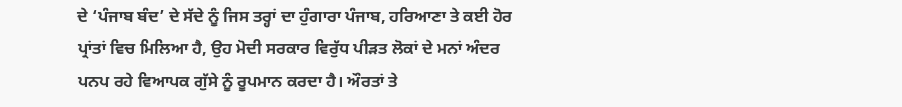ਦੇ ‘ਪੰਜਾਬ ਬੰਦ’ ਦੇ ਸੱਦੇ ਨੂੰ ਜਿਸ ਤਰ੍ਹਾਂ ਦਾ ਹੁੰਗਾਰਾ ਪੰਜਾਬ, ਹਰਿਆਣਾ ਤੇ ਕਈ ਹੋਰ ਪ੍ਰਾਂਤਾਂ ਵਿਚ ਮਿਲਿਆ ਹੈ, ਉਹ ਮੋਦੀ ਸਰਕਾਰ ਵਿਰੁੱਧ ਪੀੜਤ ਲੋਕਾਂ ਦੇ ਮਨਾਂ ਅੰਦਰ ਪਨਪ ਰਹੇ ਵਿਆਪਕ ਗੁੱਸੇ ਨੂੰ ਰੂਪਮਾਨ ਕਰਦਾ ਹੈ। ਔਰਤਾਂ ਤੇ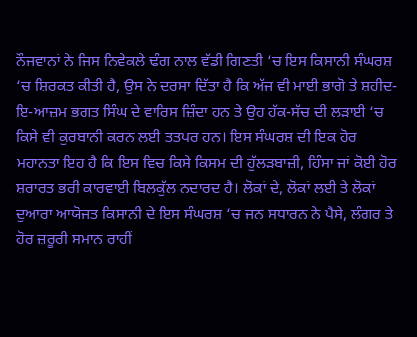ਨੌਜਵਾਨਾਂ ਨੇ ਜਿਸ ਨਿਵੇਕਲੇ ਢੰਗ ਨਾਲ ਵੱਡੀ ਗਿਣਤੀ ‘ਚ ਇਸ ਕਿਸਾਨੀ ਸੰਘਰਸ਼ ‘ਚ ਸ਼ਿਰਕਤ ਕੀਤੀ ਹੈ, ਉਸ ਨੇ ਦਰਸਾ ਦਿੱਤਾ ਹੈ ਕਿ ਅੱਜ ਵੀ ਮਾਈ ਭਾਗੋ ਤੇ ਸ਼ਹੀਦ-ਇ-ਆਜ਼ਮ ਭਗਤ ਸਿੰਘ ਦੇ ਵਾਰਿਸ ਜ਼ਿੰਦਾ ਹਨ ਤੇ ਉਹ ਹੱਕ-ਸੱਚ ਦੀ ਲੜਾਈ ‘ਚ ਕਿਸੇ ਵੀ ਕੁਰਬਾਨੀ ਕਰਨ ਲਈ ਤਤਪਰ ਹਨ। ਇਸ ਸੰਘਰਸ਼ ਦੀ ਇਕ ਹੋਰ ਮਹਾਨਤਾ ਇਹ ਹੈ ਕਿ ਇਸ ਵਿਚ ਕਿਸੇ ਕਿਸਮ ਦੀ ਹੁੱਲੜਬਾਜ਼ੀ, ਹਿੰਸਾ ਜਾਂ ਕੋਈ ਹੋਰ ਸ਼ਰਾਰਤ ਭਰੀ ਕਾਰਵਾਈ ਬਿਲਕੁੱਲ ਨਦਾਰਦ ਹੈ। ਲੋਕਾਂ ਦੇ, ਲੋਕਾਂ ਲਈ ਤੇ ਲੋਕਾਂ ਦੁਆਰਾ ਆਯੋਜਤ ਕਿਸਾਨੀ ਦੇ ਇਸ ਸੰਘਰਸ਼ ‘ਚ ਜਨ ਸਧਾਰਨ ਨੇ ਪੈਸੇ, ਲੰਗਰ ਤੇ ਹੋਰ ਜ਼ਰੂਰੀ ਸਮਾਨ ਰਾਹੀਂ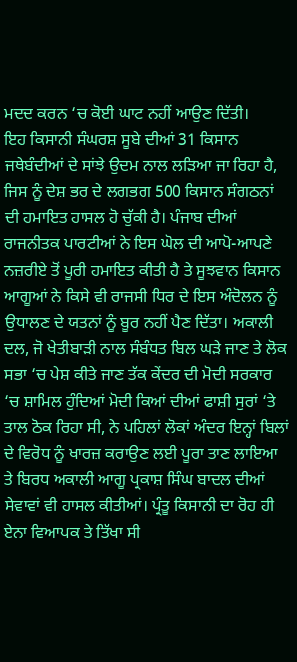ਮਦਦ ਕਰਨ ‘ਚ ਕੋਈ ਘਾਟ ਨਹੀਂ ਆਉਣ ਦਿੱਤੀ।
ਇਹ ਕਿਸਾਨੀ ਸੰਘਰਸ਼ ਸੂਬੇ ਦੀਆਂ 31 ਕਿਸਾਨ ਜਥੇਬੰਦੀਆਂ ਦੇ ਸਾਂਝੇ ਉਦਮ ਨਾਲ ਲੜਿਆ ਜਾ ਰਿਹਾ ਹੈ, ਜਿਸ ਨੂੰ ਦੇਸ਼ ਭਰ ਦੇ ਲਗਭਗ 500 ਕਿਸਾਨ ਸੰਗਠਨਾਂ ਦੀ ਹਮਾਇਤ ਹਾਸਲ ਹੋ ਚੁੱਕੀ ਹੈ। ਪੰਜਾਬ ਦੀਆਂ ਰਾਜਨੀਤਕ ਪਾਰਟੀਆਂ ਨੇ ਇਸ ਘੋਲ ਦੀ ਆਪੋ-ਆਪਣੇ ਨਜ਼ਰੀਏ ਤੋਂ ਪੂਰੀ ਹਮਾਇਤ ਕੀਤੀ ਹੈ ਤੇ ਸੂਝਵਾਨ ਕਿਸਾਨ ਆਗੂਆਂ ਨੇ ਕਿਸੇ ਵੀ ਰਾਜਸੀ ਧਿਰ ਦੇ ਇਸ ਅੰਦੋਲਨ ਨੂੰ ਉਧਾਲਣ ਦੇ ਯਤਨਾਂ ਨੂੰ ਬੂਰ ਨਹੀਂ ਪੈਣ ਦਿੱਤਾ। ਅਕਾਲੀ ਦਲ, ਜੋ ਖੇਤੀਬਾੜੀ ਨਾਲ ਸੰਬੰਧਤ ਬਿਲ ਘੜੇ ਜਾਣ ਤੇ ਲੋਕ ਸਭਾ ‘ਚ ਪੇਸ਼ ਕੀਤੇ ਜਾਣ ਤੱਕ ਕੇਂਦਰ ਦੀ ਮੋਦੀ ਸਰਕਾਰ ‘ਚ ਸ਼ਾਮਿਲ ਹੁੰਦਿਆਂ ਮੋਦੀ ਕਿਆਂ ਦੀਆਂ ਫਾਸ਼ੀ ਸੁਰਾਂ ‘ਤੇ ਤਾਲ ਠੋਕ ਰਿਹਾ ਸੀ, ਨੇ ਪਹਿਲਾਂ ਲੋਕਾਂ ਅੰਦਰ ਇਨ੍ਹਾਂ ਬਿਲਾਂ ਦੇ ਵਿਰੋਧ ਨੂੰ ਖਾਰਜ਼ ਕਰਾਉਣ ਲਈ ਪੂਰਾ ਤਾਣ ਲਾਇਆ ਤੇ ਬਿਰਧ ਅਕਾਲੀ ਆਗੂ ਪ੍ਰਕਾਸ਼ ਸਿੰਘ ਬਾਦਲ ਦੀਆਂ ਸੇਵਾਵਾਂ ਵੀ ਹਾਸਲ ਕੀਤੀਆਂ। ਪ੍ਰੰਤੂ ਕਿਸਾਨੀ ਦਾ ਰੋਹ ਹੀ ਏਨਾ ਵਿਆਪਕ ਤੇ ਤਿੱਖਾ ਸੀ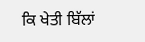ਕਿ ਖੇਤੀ ਬਿੱਲਾਂ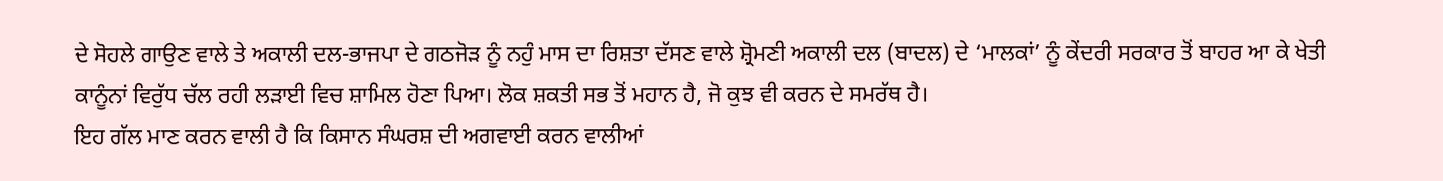ਦੇ ਸੋਹਲੇ ਗਾਉਣ ਵਾਲੇ ਤੇ ਅਕਾਲੀ ਦਲ-ਭਾਜਪਾ ਦੇ ਗਠਜੋੜ ਨੂੰ ਨਹੁੰ ਮਾਸ ਦਾ ਰਿਸ਼ਤਾ ਦੱਸਣ ਵਾਲੇ ਸ਼੍ਰੋਮਣੀ ਅਕਾਲੀ ਦਲ (ਬਾਦਲ) ਦੇ ‘ਮਾਲਕਾਂ’ ਨੂੰ ਕੇਂਦਰੀ ਸਰਕਾਰ ਤੋਂ ਬਾਹਰ ਆ ਕੇ ਖੇਤੀ ਕਾਨੂੰਨਾਂ ਵਿਰੁੱਧ ਚੱਲ ਰਹੀ ਲੜਾਈ ਵਿਚ ਸ਼ਾਮਿਲ ਹੋਣਾ ਪਿਆ। ਲੋਕ ਸ਼ਕਤੀ ਸਭ ਤੋਂ ਮਹਾਨ ਹੈ, ਜੋ ਕੁਝ ਵੀ ਕਰਨ ਦੇ ਸਮਰੱਥ ਹੈ।
ਇਹ ਗੱਲ ਮਾਣ ਕਰਨ ਵਾਲੀ ਹੈ ਕਿ ਕਿਸਾਨ ਸੰਘਰਸ਼ ਦੀ ਅਗਵਾਈ ਕਰਨ ਵਾਲੀਆਂ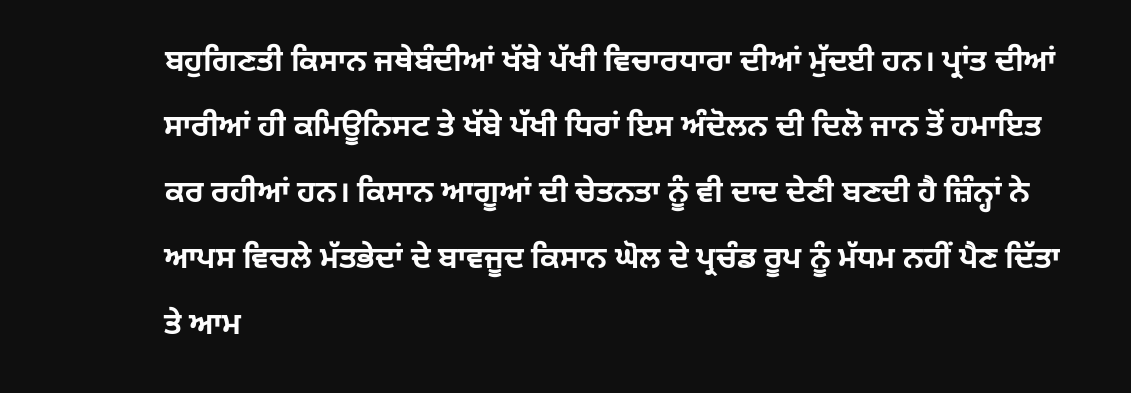ਬਹੁਗਿਣਤੀ ਕਿਸਾਨ ਜਥੇਬੰਦੀਆਂ ਖੱਬੇ ਪੱਖੀ ਵਿਚਾਰਧਾਰਾ ਦੀਆਂ ਮੁੱਦਈ ਹਨ। ਪ੍ਰਾਂਤ ਦੀਆਂ ਸਾਰੀਆਂ ਹੀ ਕਮਿਊਨਿਸਟ ਤੇ ਖੱਬੇ ਪੱਖੀ ਧਿਰਾਂ ਇਸ ਅੰਦੋਲਨ ਦੀ ਦਿਲੋ ਜਾਨ ਤੋਂ ਹਮਾਇਤ ਕਰ ਰਹੀਆਂ ਹਨ। ਕਿਸਾਨ ਆਗੂਆਂ ਦੀ ਚੇਤਨਤਾ ਨੂੰ ਵੀ ਦਾਦ ਦੇਣੀ ਬਣਦੀ ਹੈ ਜ਼ਿੰਨ੍ਹਾਂ ਨੇ ਆਪਸ ਵਿਚਲੇ ਮੱਤਭੇਦਾਂ ਦੇ ਬਾਵਜੂਦ ਕਿਸਾਨ ਘੋਲ ਦੇ ਪ੍ਰਚੰਡ ਰੂਪ ਨੂੰ ਮੱਧਮ ਨਹੀਂ ਪੈਣ ਦਿੱਤਾ ਤੇ ਆਮ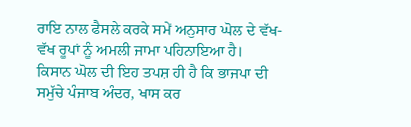ਰਾਇ ਨਾਲ ਫੈਸਲੇ ਕਰਕੇ ਸਮੇਂ ਅਨੁਸਾਰ ਘੋਲ ਦੇ ਵੱਖ-ਵੱਖ ਰੂਪਾਂ ਨੂੰ ਅਮਲੀ ਜਾਮਾ ਪਹਿਨਾਇਆ ਹੈ।
ਕਿਸਾਨ ਘੋਲ ਦੀ ਇਹ ਤਪਸ਼ ਹੀ ਹੈ ਕਿ ਭਾਜਪਾ ਦੀ ਸਮੁੱਚੇ ਪੰਜਾਬ ਅੰਦਰ, ਖਾਸ ਕਰ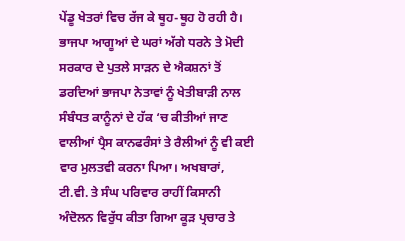ਪੇਂਡੂ ਖੇਤਰਾਂ ਵਿਚ ਰੱਜ ਕੇ ਥੂਹ-ਥੂਹ ਹੋ ਰਹੀ ਹੈ। ਭਾਜਪਾ ਆਗੂਆਂ ਦੇ ਘਰਾਂ ਅੱਗੇ ਧਰਨੇ ਤੇ ਮੋਦੀ ਸਰਕਾਰ ਦੇ ਪੁਤਲੇ ਸਾੜਨ ਦੇ ਐਕਸ਼ਨਾਂ ਤੋਂ ਡਰਦਿਆਂ ਭਾਜਪਾ ਨੇਤਾਵਾਂ ਨੂੰ ਖੇਤੀਬਾੜੀ ਨਾਲ ਸੰਬੰਧਤ ਕਾਨੂੰਨਾਂ ਦੇ ਹੱਕ ‘ਚ ਕੀਤੀਆਂ ਜਾਣ ਵਾਲੀਆਂ ਪ੍ਰੈਸ ਕਾਨਫਰੰਸਾਂ ਤੇ ਰੈਲੀਆਂ ਨੂੰ ਵੀ ਕਈ ਵਾਰ ਮੁਲਤਵੀ ਕਰਨਾ ਪਿਆ। ਅਖਬਾਰਾਂ, ਟੀ.ਵੀ. ਤੇ ਸੰਘ ਪਰਿਵਾਰ ਰਾਹੀਂ ਕਿਸਾਨੀ ਅੰਦੋਲਨ ਵਿਰੁੱਧ ਕੀਤਾ ਗਿਆ ਕੂੜ ਪ੍ਰਚਾਰ ਤੇ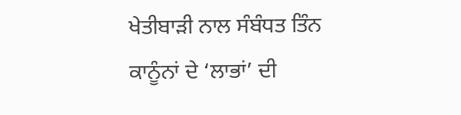ਖੇਤੀਬਾੜੀ ਨਾਲ ਸੰਬੰਧਤ ਤਿੰਨ ਕਾਨੂੰਨਾਂ ਦੇ ‘ਲਾਭਾਂ’ ਦੀ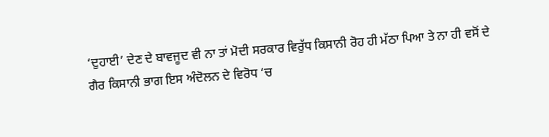‘ਦੁਹਾਈ’ ਦੇਣ ਦੇ ਬਾਵਜੂਦ ਵੀ ਨਾ ਤਾਂ ਮੋਦੀ ਸਰਕਾਰ ਵਿਰੁੱਧ ਕਿਸਾਨੀ ਰੋਹ ਹੀ ਮੱਠਾ ਪਿਆ ਤੇ ਨਾ ਹੀ ਵਸੋਂ ਦੇ ਗੈਰ ਕਿਸਾਨੀ ਭਾਗ ਇਸ ਅੰਦੋਲਨ ਦੇ ਵਿਰੋਧ ‘ਚ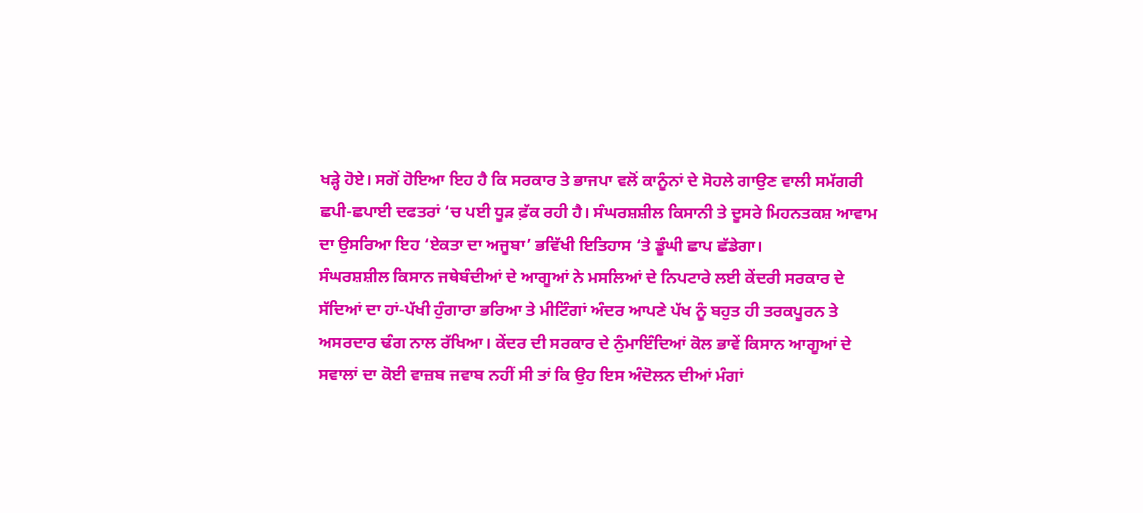ਖੜ੍ਹੇ ਹੋਏ। ਸਗੋਂ ਹੋਇਆ ਇਹ ਹੈ ਕਿ ਸਰਕਾਰ ਤੇ ਭਾਜਪਾ ਵਲੋਂ ਕਾਨੂੰਨਾਂ ਦੇ ਸੋਹਲੇ ਗਾਉਣ ਵਾਲੀ ਸਮੱਗਰੀ ਛਪੀ-ਛਪਾਈ ਦਫਤਰਾਂ ‘ਚ ਪਈ ਧੂੜ ਫ਼ੱਕ ਰਹੀ ਹੈ। ਸੰਘਰਸ਼ਸ਼ੀਲ ਕਿਸਾਨੀ ਤੇ ਦੂਸਰੇ ਮਿਹਨਤਕਸ਼ ਆਵਾਮ ਦਾ ਉਸਰਿਆ ਇਹ ‘ਏਕਤਾ ਦਾ ਅਜੂਬਾ’ ਭਵਿੱਖੀ ਇਤਿਹਾਸ ‘ਤੇ ਡੂੰਘੀ ਛਾਪ ਛੱਡੇਗਾ।
ਸੰਘਰਸ਼ਸ਼ੀਲ ਕਿਸਾਨ ਜਥੇਬੰਦੀਆਂ ਦੇ ਆਗੂਆਂ ਨੇ ਮਸਲਿਆਂ ਦੇ ਨਿਪਟਾਰੇ ਲਈ ਕੇਂਦਰੀ ਸਰਕਾਰ ਦੇ ਸੱਦਿਆਂ ਦਾ ਹਾਂ-ਪੱਖੀ ਹੁੰਗਾਰਾ ਭਰਿਆ ਤੇ ਮੀਟਿੰਗਾਂ ਅੰਦਰ ਆਪਣੇ ਪੱਖ ਨੂੰ ਬਹੁਤ ਹੀ ਤਰਕਪੂਰਨ ਤੇ ਅਸਰਦਾਰ ਢੰਗ ਨਾਲ ਰੱਖਿਆ। ਕੇਂਦਰ ਦੀ ਸਰਕਾਰ ਦੇ ਨੁੰਮਾਇੰਦਿਆਂ ਕੋਲ ਭਾਵੇਂ ਕਿਸਾਨ ਆਗੂਆਂ ਦੇ ਸਵਾਲਾਂ ਦਾ ਕੋਈ ਵਾਜ਼ਬ ਜਵਾਬ ਨਹੀਂ ਸੀ ਤਾਂ ਕਿ ਉਹ ਇਸ ਅੰਦੋਲਨ ਦੀਆਂ ਮੰਗਾਂ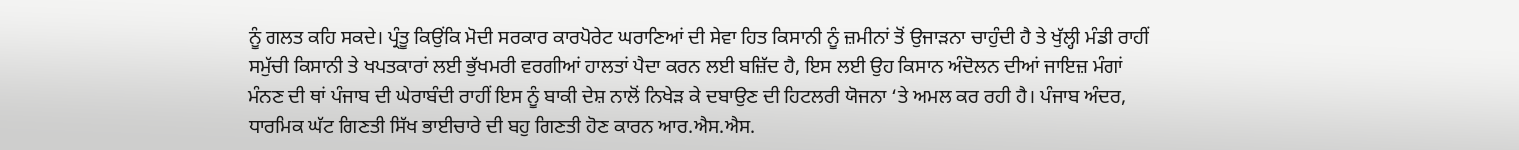ਨੂੰ ਗਲਤ ਕਹਿ ਸਕਦੇ। ਪ੍ਰੰਤੂ ਕਿਉਂਕਿ ਮੋਦੀ ਸਰਕਾਰ ਕਾਰਪੋਰੇਟ ਘਰਾਣਿਆਂ ਦੀ ਸੇਵਾ ਹਿਤ ਕਿਸਾਨੀ ਨੂੰ ਜ਼ਮੀਨਾਂ ਤੋਂ ਉਜਾੜਨਾ ਚਾਹੁੰਦੀ ਹੈ ਤੇ ਖੁੱਲ੍ਹੀ ਮੰਡੀ ਰਾਹੀਂ ਸਮੁੱਚੀ ਕਿਸਾਨੀ ਤੇ ਖਪਤਕਾਰਾਂ ਲਈ ਭੁੱਖਮਰੀ ਵਰਗੀਆਂ ਹਾਲਤਾਂ ਪੈਦਾ ਕਰਨ ਲਈ ਬਜ਼ਿੱਦ ਹੈ, ਇਸ ਲਈ ਉਹ ਕਿਸਾਨ ਅੰਦੋਲਨ ਦੀਆਂ ਜਾਇਜ਼ ਮੰਗਾਂ ਮੰਨਣ ਦੀ ਥਾਂ ਪੰਜਾਬ ਦੀ ਘੇਰਾਬੰਦੀ ਰਾਹੀਂ ਇਸ ਨੂੰ ਬਾਕੀ ਦੇਸ਼ ਨਾਲੋਂ ਨਿਖੇੜ ਕੇ ਦਬਾਉਣ ਦੀ ਹਿਟਲਰੀ ਯੋਜਨਾ ‘ਤੇ ਅਮਲ ਕਰ ਰਹੀ ਹੈ। ਪੰਜਾਬ ਅੰਦਰ, ਧਾਰਮਿਕ ਘੱਟ ਗਿਣਤੀ ਸਿੱਖ ਭਾਈਚਾਰੇ ਦੀ ਬਹੁ ਗਿਣਤੀ ਹੋਣ ਕਾਰਨ ਆਰ.ਐਸ.ਐਸ.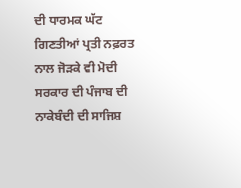ਦੀ ਧਾਰਮਕ ਘੱਟ ਗਿਣਤੀਆਂ ਪ੍ਰਤੀ ਨਫ਼ਰਤ ਨਾਲ ਜੋੜਕੇ ਵੀ ਮੋਦੀ ਸਰਕਾਰ ਦੀ ਪੰਜਾਬ ਦੀ ਨਾਕੇਬੰਦੀ ਦੀ ਸਾਜਿਸ਼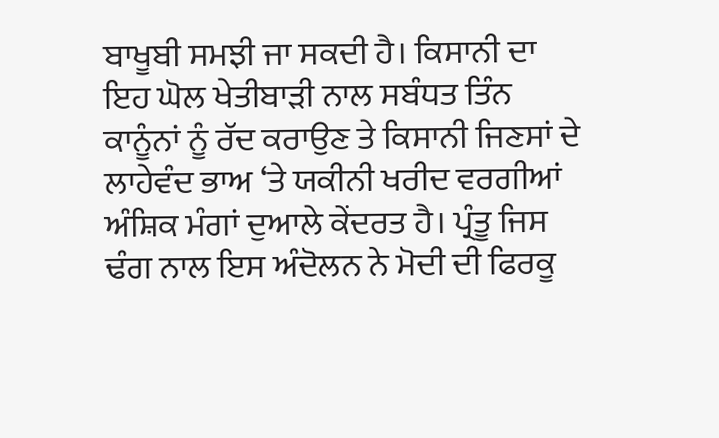ਬਾਖੂਬੀ ਸਮਝੀ ਜਾ ਸਕਦੀ ਹੈ। ਕਿਸਾਨੀ ਦਾ ਇਹ ਘੋਲ ਖੇਤੀਬਾੜੀ ਨਾਲ ਸਬੰਧਤ ਤਿੰਨ ਕਾਨੂੰਨਾਂ ਨੂੰ ਰੱਦ ਕਰਾਉਣ ਤੇ ਕਿਸਾਨੀ ਜਿਣਸਾਂ ਦੇ ਲਾਹੇਵੰਦ ਭਾਅ ‘ਤੇ ਯਕੀਨੀ ਖਰੀਦ ਵਰਗੀਆਂ ਅੰਸ਼ਿਕ ਮੰਗਾਂ ਦੁਆਲੇ ਕੇਂਦਰਤ ਹੈ। ਪ੍ਰੰਤੂ ਜਿਸ ਢੰਗ ਨਾਲ ਇਸ ਅੰਦੋਲਨ ਨੇ ਮੋਦੀ ਦੀ ਫਿਰਕੂ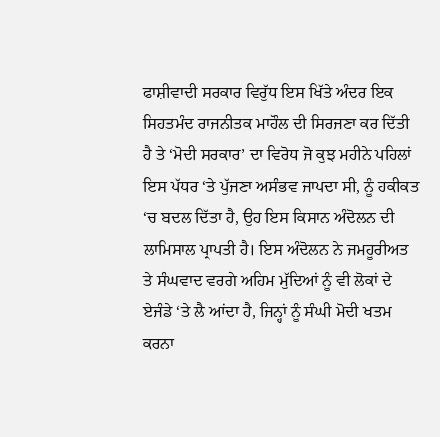ਫਾਸ਼ੀਵਾਦੀ ਸਰਕਾਰ ਵਿਰੁੱਧ ਇਸ ਖਿੱਤੇ ਅੰਦਰ ਇਕ ਸਿਹਤਮੰਦ ਰਾਜਨੀਤਕ ਮਾਹੌਲ ਦੀ ਸਿਰਜਣਾ ਕਰ ਦਿੱਤੀ ਹੈ ਤੇ ‘ਮੋਦੀ ਸਰਕਾਰ’ ਦਾ ਵਿਰੋਧ ਜੋ ਕੁਝ ਮਹੀਨੇ ਪਹਿਲਾਂ ਇਸ ਪੱਧਰ ‘ਤੇ ਪੁੱਜਣਾ ਅਸੰਭਵ ਜਾਪਦਾ ਸੀ, ਨੂੰ ਹਕੀਕਤ ‘ਚ ਬਦਲ ਦਿੱਤਾ ਹੈ, ਉਹ ਇਸ ਕਿਸਾਨ ਅੰਦੋਲਨ ਦੀ ਲਾਮਿਸਾਲ ਪ੍ਰਾਪਤੀ ਹੈ। ਇਸ ਅੰਦੋਲਨ ਨੇ ਜਮਹੂਰੀਅਤ ਤੇ ਸੰਘਵਾਦ ਵਰਗੇ ਅਹਿਮ ਮੁੱਦਿਆਂ ਨੂੰ ਵੀ ਲੋਕਾਂ ਦੇ ਏਜੰਡੇ ‘ਤੇ ਲੈ ਆਂਦਾ ਹੈ, ਜਿਨ੍ਹਾਂ ਨੂੰ ਸੰਘੀ ਮੋਦੀ ਖਤਮ ਕਰਨਾ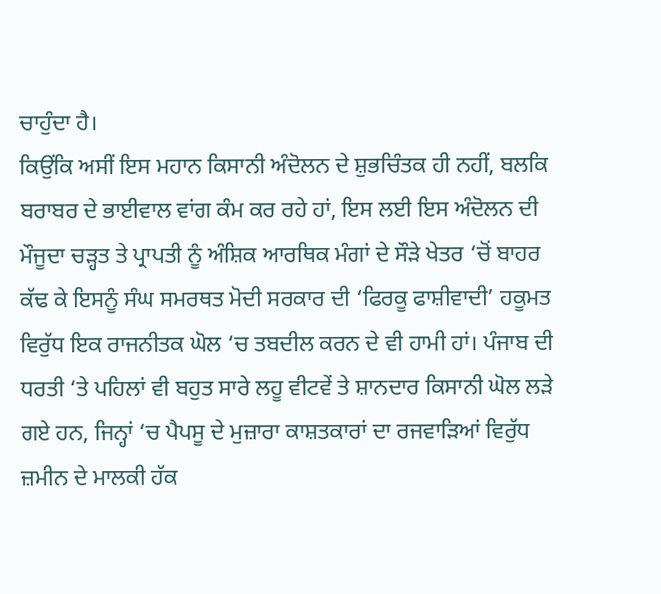ਚਾਹੁੰਦਾ ਹੈ।
ਕਿਉਂਕਿ ਅਸੀਂ ਇਸ ਮਹਾਨ ਕਿਸਾਨੀ ਅੰਦੋਲਨ ਦੇ ਸ਼ੁਭਚਿੰਤਕ ਹੀ ਨਹੀਂ, ਬਲਕਿ ਬਰਾਬਰ ਦੇ ਭਾਈਵਾਲ ਵਾਂਗ ਕੰਮ ਕਰ ਰਹੇ ਹਾਂ, ਇਸ ਲਈ ਇਸ ਅੰਦੋਲਨ ਦੀ ਮੌਜੂਦਾ ਚੜ੍ਹਤ ਤੇ ਪ੍ਰਾਪਤੀ ਨੂੰ ਅੰਸ਼ਿਕ ਆਰਥਿਕ ਮੰਗਾਂ ਦੇ ਸੌੜੇ ਖੇਤਰ ‘ਚੋਂ ਬਾਹਰ ਕੱਢ ਕੇ ਇਸਨੂੰ ਸੰਘ ਸਮਰਥਤ ਮੋਦੀ ਸਰਕਾਰ ਦੀ ‘ਫਿਰਕੂ ਫਾਸ਼ੀਵਾਦੀ’ ਹਕੂਮਤ ਵਿਰੁੱਧ ਇਕ ਰਾਜਨੀਤਕ ਘੋਲ ‘ਚ ਤਬਦੀਲ ਕਰਨ ਦੇ ਵੀ ਹਾਮੀ ਹਾਂ। ਪੰਜਾਬ ਦੀ ਧਰਤੀ ‘ਤੇ ਪਹਿਲਾਂ ਵੀ ਬਹੁਤ ਸਾਰੇ ਲਹੂ ਵੀਟਵੇਂ ਤੇ ਸ਼ਾਨਦਾਰ ਕਿਸਾਨੀ ਘੋਲ ਲੜੇ ਗਏ ਹਨ, ਜਿਨ੍ਹਾਂ ‘ਚ ਪੈਪਸੂ ਦੇ ਮੁਜ਼ਾਰਾ ਕਾਸ਼ਤਕਾਰਾਂ ਦਾ ਰਜਵਾੜਿਆਂ ਵਿਰੁੱਧ ਜ਼ਮੀਨ ਦੇ ਮਾਲਕੀ ਹੱਕ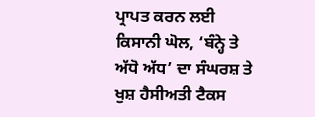ਪ੍ਰਾਪਤ ਕਰਨ ਲਈ ਕਿਸਾਨੀ ਘੋਲ, ‘ਬੰਨ੍ਹੇ ਤੇ ਅੱਧੋ ਅੱਧ’ ਦਾ ਸੰਘਰਸ਼ ਤੇ ਖੁਸ਼ ਹੈਸੀਅਤੀ ਟੈਕਸ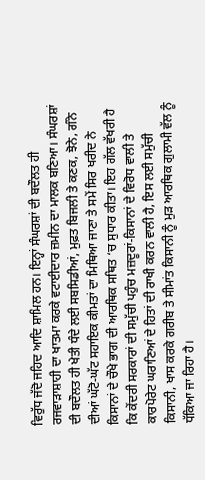ਵਿਰੁੱਧ ਜੱਦੋ ਜਹਿਦ ਆਦਿ ਸ਼ਾਮਿਲ ਹਨ। ਇਨ੍ਹਾਂ ਸੰਘਰਸ਼ਾਂ ਦੀ ਬਦੌਲਤ ਹੀ ਰਜਵਾੜਾਸ਼ਾਹੀ ਦਾ ਖਾਤਮਾ ਕਰਕੇ ਵਟਾਈਦਾਰ ਜ਼ਮੀਨ ਦਾ ਮਾਲਕ ਬਣਿਆ। ਸੰਘਰਸ਼ਾਂ ਦੀ ਬਦੌਲਤ ਹੀ ਖੇਤੀ ਧੰਦੇ ਲਈ ਸਬਸਿਡੀਆਂ, ਮੁਫ਼ਤ ਬਿਜਲੀ ਤੇ ਕਣਕ, ਝੋਨੇ, ਗੰਨੇ ਦੀਆਂ ਘੱਟੋ-ਘੱਟ ਸਹਾਇਕ ਕੀਮਤਾਂ ਦਾ ਮਿਥਿਆ ਜਾਣਾ ਤੇ ਸਮੇਂ ਸਿਰ ਖਰੀਦ ਨੇ ਕਿਸਾਨਾਂ ਦੇ ਚੌਖੇ ਭਾਗ ਦੀ ਆਰਥਿਕ ਸਥਿਤ ‘ਚ ਸੁਧਾਰ ਕੀਤਾ। ਇਹ ਗੱਲ ਵੱਖਰੀ ਹੈ ਕਿ ਕੇਂਦਰੀ ਸਰਕਾਰਾਂ ਦੀ ਸਮੁੱਚੀ ਪਹੁੰਚ ਮਜ਼ਦੂਰਾਂ-ਕਿਸਾਨਾਂ ਦੇ ਵਿਰੋਧ ਵਾਲੀ ਤੇ ਕਾਰਪੋਰੇਟ ਘਰਾਣਿਆਂ ਦੇ ਹਿਤਾਂ ਦੀ ਰਾਖੀ ਕਰਨ ਵਾਲੀ ਹੈ, ਇਸ ਲਈ ਸਮੁੱਚੀ ਕਿਸਾਨੀ, ਖਾਸ ਕਰਕੇ ਗਰੀਬ ਤੇ ਸੀਮਾਂਤ ਕਿਸਾਨੀ ਨੂੰ ਮੁੜ ਆਰਥਿਕ ਗੁਲਾਮੀ ਵੱਲ ਨੂੰ ਧੱਕਿਆ ਜਾ ਰਿਹਾ ਹੈ।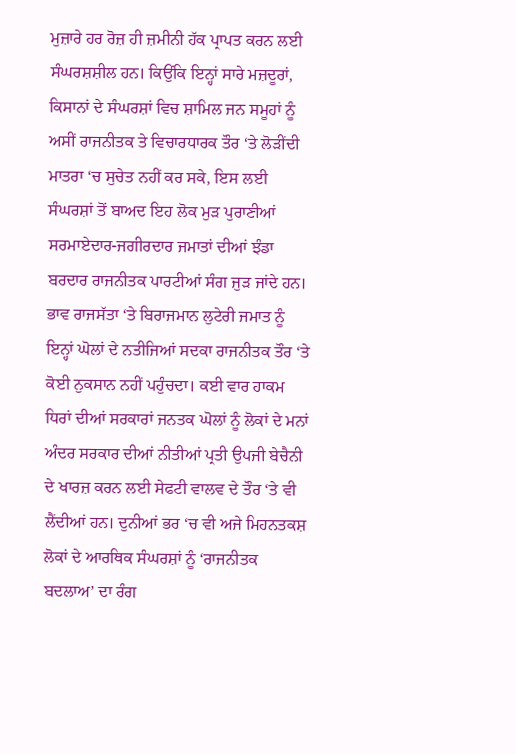ਮੁਜ਼ਾਰੇ ਹਰ ਰੋਜ਼ ਹੀ ਜ਼ਮੀਨੀ ਹੱਕ ਪ੍ਰਾਪਤ ਕਰਨ ਲਈ ਸੰਘਰਸ਼ਸ਼ੀਲ ਹਨ। ਕਿਉਂਕਿ ਇਨ੍ਹਾਂ ਸਾਰੇ ਮਜ਼ਦੂਰਾਂ, ਕਿਸਾਨਾਂ ਦੇ ਸੰਘਰਸ਼ਾਂ ਵਿਚ ਸ਼ਾਮਿਲ ਜਨ ਸਮੂਹਾਂ ਨੂੰ ਅਸੀਂ ਰਾਜਨੀਤਕ ਤੇ ਵਿਚਾਰਧਾਰਕ ਤੌਰ ‘ਤੇ ਲੋੜੀਂਦੀ ਮਾਤਰਾ ‘ਚ ਸੁਚੇਤ ਨਹੀਂ ਕਰ ਸਕੇ, ਇਸ ਲਈ ਸੰਘਰਸ਼ਾਂ ਤੋਂ ਬਾਅਦ ਇਹ ਲੋਕ ਮੁੜ ਪੁਰਾਣੀਆਂ ਸਰਮਾਏਦਾਰ-ਜਗੀਰਦਾਰ ਜਮਾਤਾਂ ਦੀਆਂ ਝੰਡਾ ਬਰਦਾਰ ਰਾਜਨੀਤਕ ਪਾਰਟੀਆਂ ਸੰਗ ਜੁੜ ਜਾਂਦੇ ਹਨ। ਭਾਵ ਰਾਜਸੱਤਾ ‘ਤੇ ਬਿਰਾਜਮਾਨ ਲੁਟੇਰੀ ਜਮਾਤ ਨੂੰ ਇਨ੍ਹਾਂ ਘੋਲਾਂ ਦੇ ਨਤੀਜਿਆਂ ਸਦਕਾ ਰਾਜਨੀਤਕ ਤੌਰ ‘ਤੇ ਕੋਈ ਨੁਕਸਾਨ ਨਹੀਂ ਪਹੁੰਚਦਾ। ਕਈ ਵਾਰ ਹਾਕਮ ਧਿਰਾਂ ਦੀਆਂ ਸਰਕਾਰਾਂ ਜਨਤਕ ਘੋਲਾਂ ਨੂੰ ਲੋਕਾਂ ਦੇ ਮਨਾਂ ਅੰਦਰ ਸਰਕਾਰ ਦੀਆਂ ਨੀਤੀਆਂ ਪ੍ਰਤੀ ਉਪਜੀ ਬੇਚੈਨੀ ਦੇ ਖਾਰਜ਼ ਕਰਨ ਲਈ ਸੇਫਟੀ ਵਾਲਵ ਦੇ ਤੌਰ ‘ਤੇ ਵੀ ਲੈਂਦੀਆਂ ਹਨ। ਦੁਨੀਆਂ ਭਰ ‘ਚ ਵੀ ਅਜੇ ਮਿਹਨਤਕਸ਼ ਲੋਕਾਂ ਦੇ ਆਰਥਿਕ ਸੰਘਰਸ਼ਾਂ ਨੂੰ ‘ਰਾਜਨੀਤਕ ਬਦਲਾਅ’ ਦਾ ਰੰਗ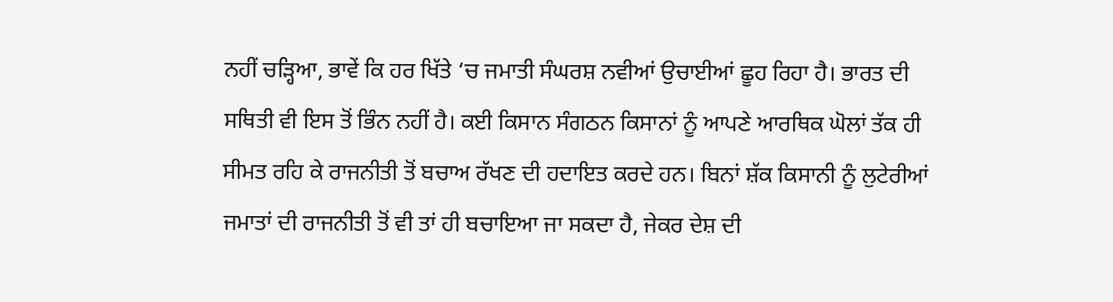ਨਹੀਂ ਚੜ੍ਹਿਆ, ਭਾਵੇਂ ਕਿ ਹਰ ਖਿੱਤੇ ‘ਚ ਜਮਾਤੀ ਸੰਘਰਸ਼ ਨਵੀਆਂ ਉਚਾਈਆਂ ਛੂਹ ਰਿਹਾ ਹੈ। ਭਾਰਤ ਦੀ ਸਥਿਤੀ ਵੀ ਇਸ ਤੋਂ ਭਿੰਨ ਨਹੀਂ ਹੈ। ਕਈ ਕਿਸਾਨ ਸੰਗਠਨ ਕਿਸਾਨਾਂ ਨੂੰ ਆਪਣੇ ਆਰਥਿਕ ਘੋਲਾਂ ਤੱਕ ਹੀ ਸੀਮਤ ਰਹਿ ਕੇ ਰਾਜਨੀਤੀ ਤੋਂ ਬਚਾਅ ਰੱਖਣ ਦੀ ਹਦਾਇਤ ਕਰਦੇ ਹਨ। ਬਿਨਾਂ ਸ਼ੱਕ ਕਿਸਾਨੀ ਨੂੰ ਲੁਟੇਰੀਆਂ ਜਮਾਤਾਂ ਦੀ ਰਾਜਨੀਤੀ ਤੋਂ ਵੀ ਤਾਂ ਹੀ ਬਚਾਇਆ ਜਾ ਸਕਦਾ ਹੈ, ਜੇਕਰ ਦੇਸ਼ ਦੀ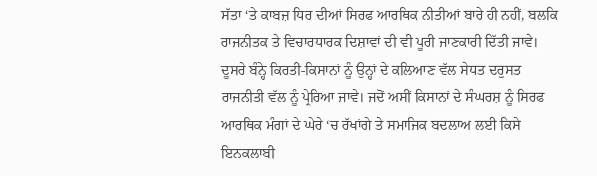ਸੱਤਾ ‘ਤੇ ਕਾਬਜ਼ ਧਿਰ ਦੀਆਂ ਸਿਰਫ ਆਰਥਿਕ ਨੀਤੀਆਂ ਬਾਰੇ ਹੀ ਨਹੀਂ, ਬਲਕਿ ਰਾਜਨੀਤਕ ਤੇ ਵਿਚਾਰਧਾਰਕ ਦਿਸ਼ਾਵਾਂ ਦੀ ਵੀ ਪੂਰੀ ਜਾਣਕਾਰੀ ਦਿੱਤੀ ਜਾਵੇ। ਦੂਸਰੇ ਬੰਨ੍ਹੇ ਕਿਰਤੀ-ਕਿਸਾਨਾਂ ਨੂੰ ਉਨ੍ਹਾਂ ਦੇ ਕਲਿਆਣ ਵੱਲ ਸੇਧਤ ਦਰੁਸਤ ਰਾਜਨੀਤੀ ਵੱਲ ਨੂੰ ਪ੍ਰੇਰਿਆ ਜਾਵੇ। ਜਦੋਂ ਅਸੀਂ ਕਿਸਾਨਾਂ ਦੇ ਸੰਘਰਸ਼ ਨੂੰ ਸਿਰਫ ਆਰਥਿਕ ਮੰਗਾਂ ਦੇ ਘੇਰੇ ‘ਚ ਰੱਖਾਂਗੇ ਤੇ ਸਮਾਜਿਕ ਬਦਲਾਅ ਲਈ ਕਿਸੇ ਇਨਕਲਾਬੀ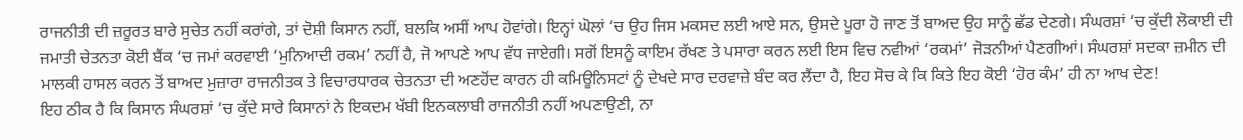ਰਾਜਨੀਤੀ ਦੀ ਜ਼ਰੂਰਤ ਬਾਰੇ ਸੁਚੇਤ ਨਹੀਂ ਕਰਾਂਗੇ, ਤਾਂ ਦੋਸ਼ੀ ਕਿਸਾਨ ਨਹੀਂ, ਬਲਕਿ ਅਸੀਂ ਆਪ ਹੋਵਾਂਗੇ। ਇਨ੍ਹਾਂ ਘੋਲਾਂ ‘ਚ ਉਹ ਜਿਸ ਮਕਸਦ ਲਈ ਆਏ ਸਨ, ਉਸਦੇ ਪੂਰਾ ਹੋ ਜਾਣ ਤੋਂ ਬਾਅਦ ਉਹ ਸਾਨੂੰ ਛੱਡ ਦੇਣਗੇ। ਸੰਘਰਸ਼ਾਂ ‘ਚ ਕੁੱਦੀ ਲੋਕਾਈ ਦੀ ਜਮਾਤੀ ਚੇਤਨਤਾ ਕੋਈ ਬੈਂਕ ‘ਚ ਜਮਾਂ ਕਰਵਾਈ ‘ਮੁਨਿਆਦੀ ਰਕਮ’ ਨਹੀਂ ਹੈ, ਜੋ ਆਪਣੇ ਆਪ ਵੱਧ ਜਾਏਗੀ। ਸਗੋਂ ਇਸਨੂੰ ਕਾਇਮ ਰੱਖਣ ਤੇ ਪਸਾਰਾ ਕਰਨ ਲਈ ਇਸ ਵਿਚ ਨਵੀਆਂ ‘ਰਕਮਾਂ’ ਜੋੜਨੀਆਂ ਪੈਣਗੀਆਂ। ਸੰਘਰਸ਼ਾਂ ਸਦਕਾ ਜ਼ਮੀਨ ਦੀ ਮਾਲਕੀ ਹਾਸਲ ਕਰਨ ਤੋਂ ਬਾਅਦ ਮੁਜ਼ਾਰਾ ਰਾਜਨੀਤਕ ਤੇ ਵਿਚਾਰਧਾਰਕ ਚੇਤਨਤਾ ਦੀ ਅਣਹੋਂਦ ਕਾਰਨ ਹੀ ਕਮਿਊਨਿਸਟਾਂ ਨੂੰ ਦੇਖਦੇ ਸਾਰ ਦਰਵਾਜ਼ੇ ਬੰਦ ਕਰ ਲੈਂਦਾ ਹੈ, ਇਹ ਸੋਚ ਕੇ ਕਿ ਕਿਤੇ ਇਹ ਕੋਈ ‘ਹੋਰ ਕੰਮ’ ਹੀ ਨਾ ਆਖ ਦੇਣ!
ਇਹ ਠੀਕ ਹੈ ਕਿ ਕਿਸਾਨ ਸੰਘਰਸ਼ਾਂ ‘ਚ ਕੁੱਦੇ ਸਾਰੇ ਕਿਸਾਨਾਂ ਨੇ ਇਕਦਮ ਖੱਬੀ ਇਨਕਲਾਬੀ ਰਾਜਨੀਤੀ ਨਹੀਂ ਅਪਣਾਉਣੀ, ਨਾ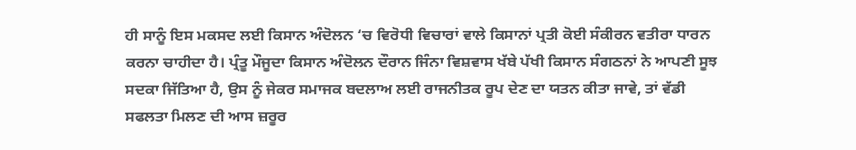ਹੀ ਸਾਨੂੰ ਇਸ ਮਕਸਦ ਲਈ ਕਿਸਾਨ ਅੰਦੋਲਨ ‘ਚ ਵਿਰੋਧੀ ਵਿਚਾਰਾਂ ਵਾਲੇ ਕਿਸਾਨਾਂ ਪ੍ਰਤੀ ਕੋਈ ਸੰਕੀਰਨ ਵਤੀਰਾ ਧਾਰਨ ਕਰਨਾ ਚਾਹੀਦਾ ਹੈ। ਪ੍ਰੰਤੂ ਮੌਜੂਦਾ ਕਿਸਾਨ ਅੰਦੋਲਨ ਦੌਰਾਨ ਜਿੰਨਾ ਵਿਸ਼ਵਾਸ ਖੱਬੇ ਪੱਖੀ ਕਿਸਾਨ ਸੰਗਠਨਾਂ ਨੇ ਆਪਣੀ ਸੂਝ ਸਦਕਾ ਜਿੱਤਿਆ ਹੈ, ਉਸ ਨੂੰ ਜੇਕਰ ਸਮਾਜਕ ਬਦਲਾਅ ਲਈ ਰਾਜਨੀਤਕ ਰੂਪ ਦੇਣ ਦਾ ਯਤਨ ਕੀਤਾ ਜਾਵੇ, ਤਾਂ ਵੱਡੀ ਸਫਲਤਾ ਮਿਲਣ ਦੀ ਆਸ ਜ਼ਰੂਰ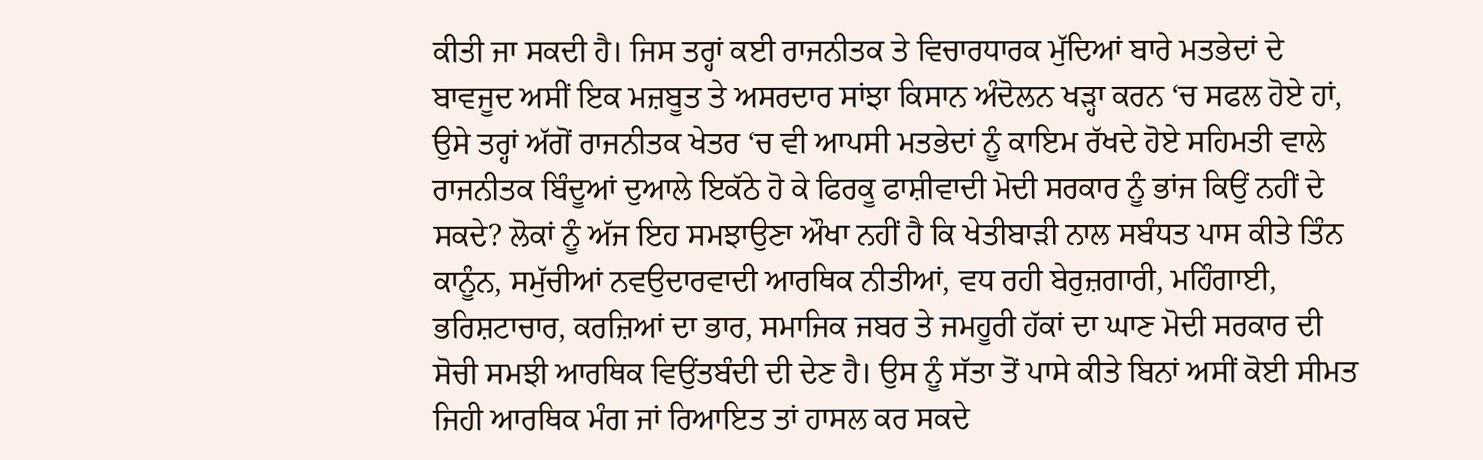ਕੀਤੀ ਜਾ ਸਕਦੀ ਹੈ। ਜਿਸ ਤਰ੍ਹਾਂ ਕਈ ਰਾਜਨੀਤਕ ਤੇ ਵਿਚਾਰਧਾਰਕ ਮੁੱਦਿਆਂ ਬਾਰੇ ਮਤਭੇਦਾਂ ਦੇ ਬਾਵਜੂਦ ਅਸੀਂ ਇਕ ਮਜ਼ਬੂਤ ਤੇ ਅਸਰਦਾਰ ਸਾਂਝਾ ਕਿਸਾਨ ਅੰਦੋਲਨ ਖੜ੍ਹਾ ਕਰਨ ‘ਚ ਸਫਲ ਹੋਏ ਹਾਂ, ਉਸੇ ਤਰ੍ਹਾਂ ਅੱਗੋਂ ਰਾਜਨੀਤਕ ਖੇਤਰ ‘ਚ ਵੀ ਆਪਸੀ ਮਤਭੇਦਾਂ ਨੂੰ ਕਾਇਮ ਰੱਖਦੇ ਹੋਏ ਸਹਿਮਤੀ ਵਾਲੇ ਰਾਜਨੀਤਕ ਬਿੰਦੂਆਂ ਦੁਆਲੇ ਇਕੱਠੇ ਹੋ ਕੇ ਫਿਰਕੂ ਫਾਸ਼ੀਵਾਦੀ ਮੋਦੀ ਸਰਕਾਰ ਨੂੰ ਭਾਂਜ ਕਿਉਂ ਨਹੀਂ ਦੇ ਸਕਦੇ? ਲੋਕਾਂ ਨੂੰ ਅੱਜ ਇਹ ਸਮਝਾਉਣਾ ਔਖਾ ਨਹੀਂ ਹੈ ਕਿ ਖੇਤੀਬਾੜੀ ਨਾਲ ਸਬੰਧਤ ਪਾਸ ਕੀਤੇ ਤਿੰਨ ਕਾਨੂੰਨ, ਸਮੁੱਚੀਆਂ ਨਵਉਦਾਰਵਾਦੀ ਆਰਥਿਕ ਨੀਤੀਆਂ, ਵਧ ਰਹੀ ਬੇਰੁਜ਼ਗਾਰੀ, ਮਹਿੰਗਾਈ, ਭਰਿਸ਼ਟਾਚਾਰ, ਕਰਜ਼ਿਆਂ ਦਾ ਭਾਰ, ਸਮਾਜਿਕ ਜਬਰ ਤੇ ਜਮਹੂਰੀ ਹੱਕਾਂ ਦਾ ਘਾਣ ਮੋਦੀ ਸਰਕਾਰ ਦੀ ਸੋਚੀ ਸਮਝੀ ਆਰਥਿਕ ਵਿਉਂਤਬੰਦੀ ਦੀ ਦੇਣ ਹੈ। ਉਸ ਨੂੰ ਸੱਤਾ ਤੋਂ ਪਾਸੇ ਕੀਤੇ ਬਿਨਾਂ ਅਸੀਂ ਕੋਈ ਸੀਮਤ ਜਿਹੀ ਆਰਥਿਕ ਮੰਗ ਜਾਂ ਰਿਆਇਤ ਤਾਂ ਹਾਸਲ ਕਰ ਸਕਦੇ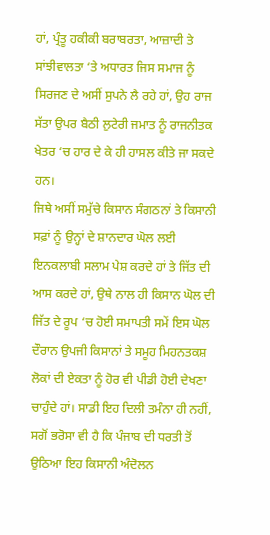ਹਾਂ, ਪ੍ਰੰਤੂ ਹਕੀਕੀ ਬਰਾਬਰਤਾ, ਆਜ਼ਾਦੀ ਤੇ ਸਾਂਝੀਵਾਲਤਾ ‘ਤੇ ਅਧਾਰਤ ਜਿਸ ਸਮਾਜ ਨੂੰ ਸਿਰਜਣ ਦੇ ਅਸੀਂ ਸੁਪਨੇ ਲੈ ਰਹੇ ਹਾਂ, ਉਹ ਰਾਜ ਸੱਤਾ ਉਪਰ ਬੈਠੀ ਲੁਟੇਰੀ ਜਮਾਤ ਨੂੰ ਰਾਜਨੀਤਕ ਖੇਤਰ ‘ਚ ਹਾਰ ਦੇ ਕੇ ਹੀ ਹਾਸਲ ਕੀਤੇ ਜਾ ਸਕਦੇ ਹਨ।
ਜਿਥੇ ਅਸੀਂ ਸਮੁੱਚੇ ਕਿਸਾਨ ਸੰਗਠਨਾਂ ਤੇ ਕਿਸਾਨੀ ਸਫ਼ਾਂ ਨੂੰ ਉਨ੍ਹਾਂ ਦੇ ਸ਼ਾਨਦਾਰ ਘੋਲ ਲਈ ਇਨਕਲਾਬੀ ਸਲਾਮ ਪੇਸ਼ ਕਰਦੇ ਹਾਂ ਤੇ ਜਿੱਤ ਦੀ ਆਸ ਕਰਦੇ ਹਾਂ, ਉਥੇ ਨਾਲ ਹੀ ਕਿਸਾਨ ਘੋਲ ਦੀ ਜਿੱਤ ਦੇ ਰੂਪ ‘ਚ ਹੋਈ ਸਮਾਪਤੀ ਸਮੇਂ ਇਸ ਘੋਲ ਦੌਰਾਨ ਉਪਜੀ ਕਿਸਾਨਾਂ ਤੇ ਸਮੂਹ ਮਿਹਨਤਕਸ਼ ਲੋਕਾਂ ਦੀ ਏਕਤਾ ਨੂੰ ਹੋਰ ਵੀ ਪੀਡੀ ਹੋਈ ਦੇਖਣਾ ਚਾਹੁੰਦੇ ਹਾਂ। ਸਾਡੀ ਇਹ ਦਿਲੀ ਤਮੰਨਾ ਹੀ ਨਹੀਂ, ਸਗੋਂ ਭਰੋਸਾ ਵੀ ਹੈ ਕਿ ਪੰਜਾਬ ਦੀ ਧਰਤੀ ਤੋਂ ਉਠਿਆ ਇਹ ਕਿਸਾਨੀ ਅੰਦੋਲਨ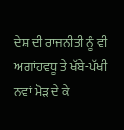ਦੇਸ਼ ਦੀ ਰਾਜਨੀਤੀ ਨੂੰ ਵੀ ਅਗਾਂਹਵਧੂ ਤੇ ਖੱਬੇ-ਪੱਖੀ ਨਵਾਂ ਮੋੜ ਦੇ ਕੇ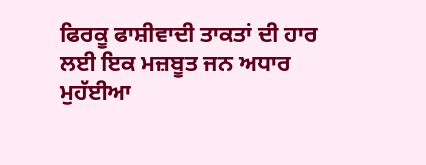ਫਿਰਕੂ ਫਾਸ਼ੀਵਾਦੀ ਤਾਕਤਾਂ ਦੀ ਹਾਰ ਲਈ ਇਕ ਮਜ਼ਬੂਤ ਜਨ ਅਧਾਰ ਮੁਹੱਈਆ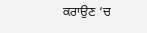ਕਰਾਉਣ ‘ਚ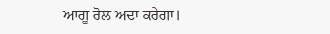ਆਗੂ ਰੋਲ ਅਦਾ ਕਰੇਗਾ।